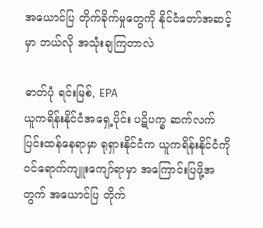အယောင်ပြ တိုက်ခိုက်မှုတွေကို နိုင်ငံတော်အဆင့်မှာ ဘယ်လို အသုံးချကြတာလဲ

ဓာတ်ပုံ ရင်းမြစ်, EPA
ယူကရိန်းနိုင်ငံအရှေ့ပိုင်း ပဋိပက္ခ ဆက်လက်ပြင်းထန်နေရာမှာ ရုရှားနိုင်ငံက ယူကရိန်းနိုင်ငံကို ဝင်ရောက်ကျူးကျော်ရာမှာ အကြောင်းပြဖို့အတွက် အယောင်ပြ တိုက်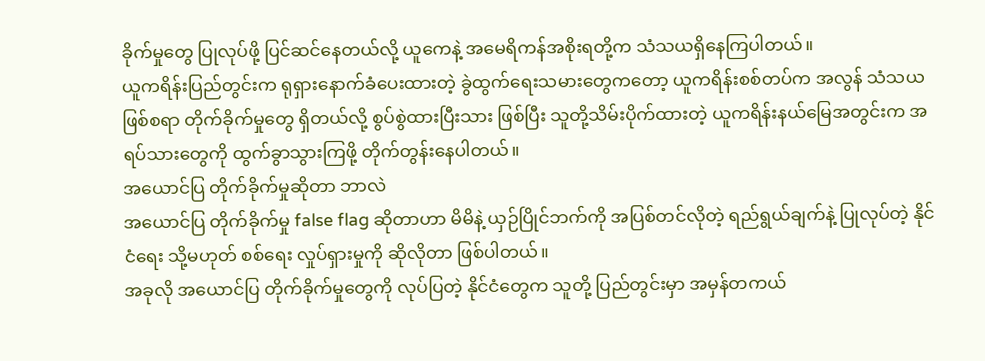ခိုက်မှုတွေ ပြုလုပ်ဖို့ ပြင်ဆင်နေတယ်လို့ ယူကေနဲ့ အမေရိကန်အစိုးရတို့က သံသယရှိနေကြပါတယ်။
ယူကရိန်းပြည်တွင်းက ရုရှားနောက်ခံပေးထားတဲ့ ခွဲထွက်ရေးသမားတွေကတော့ ယူကရိန်းစစ်တပ်က အလွန် သံသယဖြစ်စရာ တိုက်ခိုက်မှုတွေ ရှိတယ်လို့ စွပ်စွဲထားပြီးသား ဖြစ်ပြီး သူတို့သိမ်းပိုက်ထားတဲ့ ယူကရိန်းနယ်မြေအတွင်းက အရပ်သားတွေကို ထွက်ခွာသွားကြဖို့ တိုက်တွန်းနေပါတယ်။
အယောင်ပြ တိုက်ခိုက်မှုဆိုတာ ဘာလဲ
အယောင်ပြ တိုက်ခိုက်မှု false flag ဆိုတာဟာ မိမိနဲ့ ယှဉ်ပြိုင်ဘက်ကို အပြစ်တင်လိုတဲ့ ရည်ရွယ်ချက်နဲ့ ပြုလုပ်တဲ့ နိုင်ငံရေး သို့မဟုတ် စစ်ရေး လှုပ်ရှားမှုကို ဆိုလိုတာ ဖြစ်ပါတယ်။
အခုလို အယောင်ပြ တိုက်ခိုက်မှုတွေကို လုပ်ပြတဲ့ နိုင်ငံတွေက သူတို့ ပြည်တွင်းမှာ အမှန်တကယ်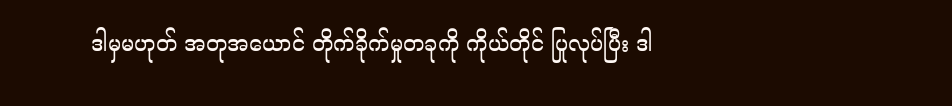ဒါမှမဟုတ် အတုအယောင် တိုက်ခိုက်မှုတခုကို ကိုယ်တိုင် ပြုလုပ်ပြီး ဒါ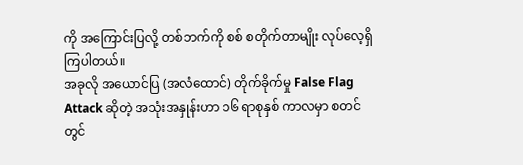ကို အကြောင်းပြလို့ တစ်ဘက်ကို စစ် စတိုက်တာမျိုး လုပ်လေ့ရှိကြပါတယ်။
အခုလို အယောင်ပြ (အလံထောင်) တိုက်ခိုက်မှု False Flag Attack ဆိုတဲ့ အသုံးအနှုန်းဟာ ၁၆ ရာစုနှစ် ကာလမှာ စတင် တွင်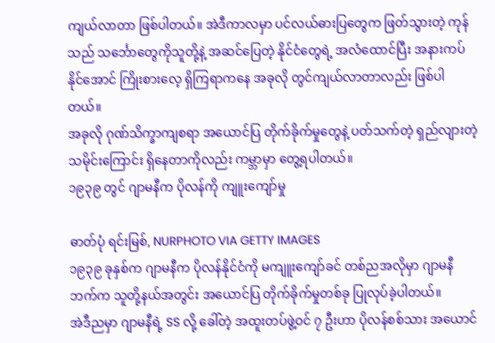ကျယ်လာတာ ဖြစ်ပါတယ်။ အဲဒီကာလမှာ ပင်လယ်ဓားပြတွေက ဖြတ်သွားတဲ့ ကုန်သည် သင်္ဘောတွေကိုသူတို့နဲ့ အဆင်ပြေတဲ့ နိုင်ငံတွေရဲ့ အလံထောင်ပြီး အနားကပ်နိုင်အောင် ကြိုးစားလေ့ ရှိကြရာကနေ အခုလို တွင်ကျယ်လာတာလည်း ဖြစ်ပါတယ်။
အခုလို ဂုဏ်သိက္ခာကျစရာ အယောင်ပြ တိုက်ခိုက်မှုတွေနဲ့ ပတ်သက်တဲ့ ရှည်လျားတဲ့ သမိုင်းကြောင်း ရှိနေတာကိုလည်း ကမ္ဘာမှာ တွေ့ရပါတယ်။
၁၉၃၉ တွင် ဂျာမနီက ပိုလန်ကို ကျူးကျော်မှု

ဓာတ်ပုံ ရင်းမြစ်, NURPHOTO VIA GETTY IMAGES
၁၉၃၉ ခုနှစ်က ဂျာမနီက ပိုလန်နိုင်ငံကို မကျူးကျော်ခင် တစ်ညအလိုမှာ ဂျာမနီဘက်က သူတို့နယ်အတွင်း အယောင်ပြ တိုက်ခိုက်မှုတစ်ခု ပြုလုပ်ခဲ့ပါတယ်။
အဲဒီညမှာ ဂျာမနီရဲ့ SS လို့ ခေါ်တဲ့ အထူးတပ်ဖွဲ့ဝင် ၇ ဦးဟာ ပိုလန်စစ်သား အယောင်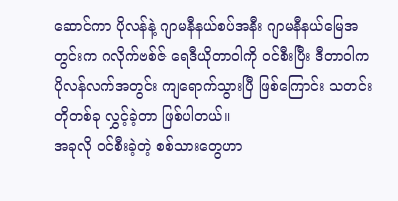ဆောင်ကာ ပိုလန်နဲ့ ဂျာမနီနယ်စပ်အနီး ဂျာမနီနယ်မြေအတွင်းက ဂလိုက်ဗစ်ဇ် ရေဒီယိုတာဝါကို ဝင်စီးပြီး ဒီတာဝါက ပိုလန်လက်အတွင်း ကျရောက်သွားပြီ ဖြစ်ကြောင်း သတင်းတိုတစ်ခု လွှင့်ခဲ့တာ ဖြစ်ပါတယ်။
အခုလို ဝင်စီးခဲ့တဲ့ စစ်သားတွေဟာ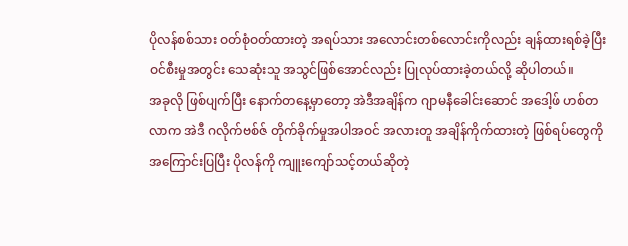ပိုလန်စစ်သား ဝတ်စုံဝတ်ထားတဲ့ အရပ်သား အလောင်းတစ်လောင်းကိုလည်း ချန်ထားရစ်ခဲ့ပြီး ဝင်စီးမှုအတွင်း သေဆုံးသူ အသွင်ဖြစ်အောင်လည်း ပြုလုပ်ထားခဲ့တယ်လို့ ဆိုပါတယ်။
အခုလို ဖြစ်ပျက်ပြီး နောက်တနေ့မှာတော့ အဲဒီအချိန်က ဂျာမနီခေါင်းဆောင် အဒေါ့ဖ် ဟစ်တလာက အဲဒီ ဂလိုက်ဗစ်ဇ် တိုက်ခိုက်မှုအပါအဝင် အလားတူ အချိန်ကိုက်ထားတဲ့ ဖြစ်ရပ်တွေကို အကြောင်းပြပြီး ပိုလန်ကို ကျူးကျော်သင့်တယ်ဆိုတဲ့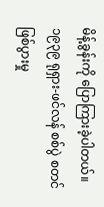မိန့်ခွန်းကို ပြောကြားခဲ့ပါတယ်။
၁၉၃၉ ရုရှား-ဖင်လန် စစ်ပွဲ စတင် ဖြစ်ပွားမှု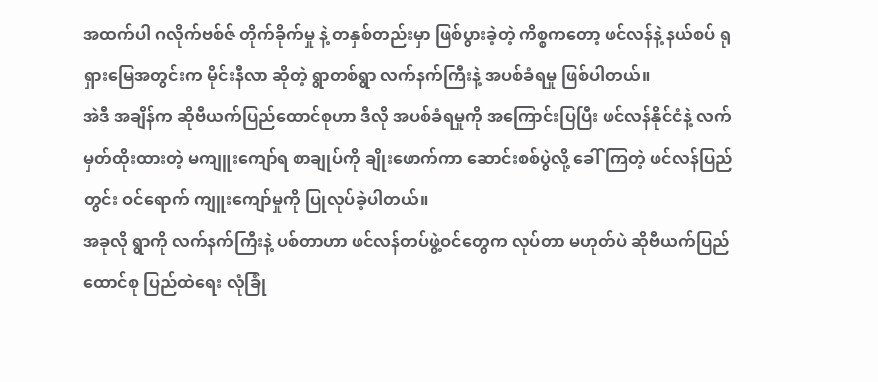အထက်ပါ ဂလိုက်ဗစ်ဇ် တိုက်ခိုက်မှု နဲ့ တနှစ်တည်းမှာ ဖြစ်ပွားခဲ့တဲ့ ကိစ္စကတော့ ဖင်လန်နဲ့ နယ်စပ် ရုရှားမြေအတွင်းက မိုင်းနီလာ ဆိုတဲ့ ရွာတစ်ရွာ လက်နက်ကြီးနဲ့ အပစ်ခံရမှု ဖြစ်ပါတယ်။
အဲဒီ အချိန်က ဆိုဗီယက်ပြည်ထောင်စုဟာ ဒီလို အပစ်ခံရမှုကို အကြောင်းပြပြီး ဖင်လန်နိုင်ငံနဲ့ လက်မှတ်ထိုးထားတဲ့ မကျူးကျော်ရ စာချုပ်ကို ချိုးဖောက်ကာ ဆောင်းစစ်ပွဲလို့ ခေါ်ကြတဲ့ ဖင်လန်ပြည်တွင်း ဝင်ရောက် ကျူးကျော်မှုကို ပြုလုပ်ခဲ့ပါတယ်။
အခုလို ရွာကို လက်နက်ကြီးနဲ့ ပစ်တာဟာ ဖင်လန်တပ်ဖွဲ့ဝင်တွေက လုပ်တာ မဟုတ်ပဲ ဆိုဗီယက်ပြည်ထောင်စု ပြည်ထဲရေး လုံခြုံ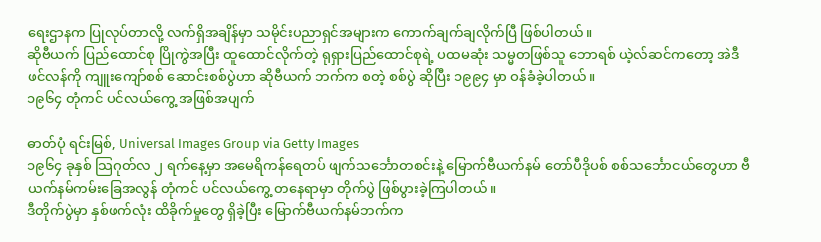ရေးဌာနက ပြုလုပ်တာလို့ လက်ရှိအချိန်မှာ သမိုင်းပညာရှင်အများက ကောက်ချက်ချလိုက်ပြီ ဖြစ်ပါတယ်။
ဆိုဗီယက် ပြည်ထောင်စု ပြိုကွဲအပြီး ထူထောင်လိုက်တဲ့ ရုရှားပြည်ထောင်စုရဲ့ ပထမဆုံး သမ္မတဖြစ်သူ ဘောရစ် ယဲ့လ်ဆင်ကတော့ အဲဒီ ဖင်လန်ကို ကျူးကျော်စစ် ဆောင်းစစ်ပွဲဟာ ဆိုဗီယက် ဘက်က စတဲ့ စစ်ပွဲ ဆိုပြီး ၁၉၉၄ မှာ ဝန်ခံခဲ့ပါတယ်။
၁၉၆၄ တုံကင် ပင်လယ်ကွေ့ အဖြစ်အပျက်

ဓာတ်ပုံ ရင်းမြစ်, Universal Images Group via Getty Images
၁၉၆၄ ခုနှစ် သြဂုတ်လ ၂ ရက်နေ့မှာ အမေရိကန်ရေတပ် ဖျက်သင်္ဘောတစင်းနဲ့ မြောက်ဗီယက်နမ် တော်ပီဒိုပစ် စစ်သင်္ဘောငယ်တွေဟာ ဗီယက်နမ်ကမ်းခြေအလွန် တုံကင် ပင်လယ်ကွေ့ တနေရာမှာ တိုက်ပွဲ ဖြစ်ပွားခဲ့ကြပါတယ်။
ဒီတိုက်ပွဲမှာ နှစ်ဖက်လုံး ထိခိုက်မှုတွေ ရှိခဲ့ပြီး မြောက်ဗီယက်နမ်ဘက်က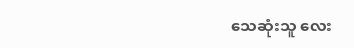သေဆုံးသူ လေး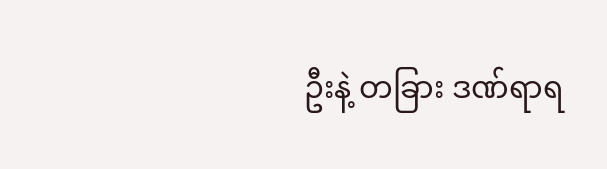ဦးနဲ့ တခြား ဒဏ်ရာရ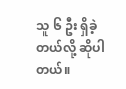သူ ၆ ဦး ရှိခဲ့တယ်လို့ ဆိုပါတယ်။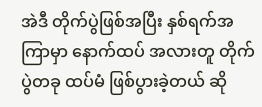အဲဒီ တိုက်ပွဲဖြစ်အပြီး နှစ်ရက်အကြာမှာ နောက်ထပ် အလားတူ တိုက်ပွဲတခု ထပ်မံ ဖြစ်ပွားခဲ့တယ် ဆို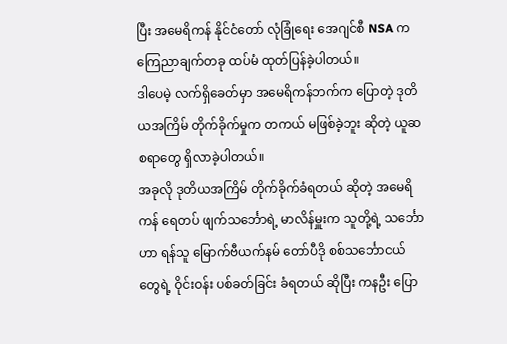ပြီး အမေရိကန် နိုင်ငံတော် လုံခြုံရေး အေဂျင်စီ NSA က ကြေညာချက်တခု ထပ်မံ ထုတ်ပြန်ခဲ့ပါတယ်။
ဒါပေမဲ့ လက်ရှိခေတ်မှာ အမေရိကန်ဘက်က ပြောတဲ့ ဒုတိယအကြိမ် တိုက်ခိုက်မှုက တကယ် မဖြစ်ခဲ့ဘူး ဆိုတဲ့ ယူဆစရာတွေ ရှိလာခဲ့ပါတယ်။
အခုလို ဒုတိယအကြိမ် တိုက်ခိုက်ခံရတယ် ဆိုတဲ့ အမေရိကန် ရေတပ် ဖျက်သင်္ဘောရဲ့ မာလိန်မှူးက သူတို့ရဲ့ သင်္ဘောဟာ ရန်သူ မြောက်ဗီယက်နမ် တော်ပီဒို စစ်သင်္ဘောငယ် တွေရဲ့ ဝိုင်းဝန်း ပစ်ခတ်ခြင်း ခံရတယ် ဆိုပြီး ကနဦး ပြော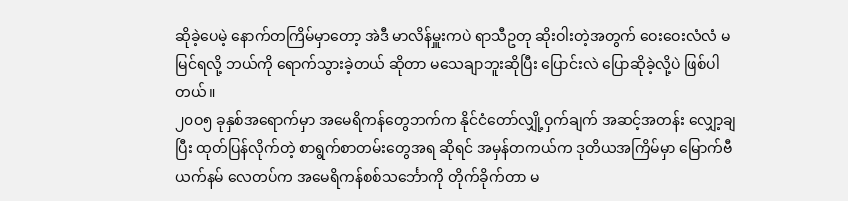ဆိုခဲ့ပေမဲ့ နောက်တကြိမ်မှာတော့ အဲဒီ မာလိန်မှူးကပဲ ရာသီဥတု ဆိုးဝါးတဲ့အတွက် ဝေးဝေးလံလံ မမြင်ရလို့ ဘယ်ကို ရောက်သွားခဲ့တယ် ဆိုတာ မသေချာဘူးဆိုပြီး ပြောင်းလဲ ပြောဆိုခဲ့လို့ပဲ ဖြစ်ပါတယ်။
၂၀ဝ၅ ခုနှစ်အရောက်မှာ အမေရိကန်တွေဘက်က နိုင်ငံတော်လျှို့ဝှက်ချက် အဆင့်အတန်း လျှော့ချပြီး ထုတ်ပြန်လိုက်တဲ့ စာရွက်စာတမ်းတွေအရ ဆိုရင် အမှန်တကယ်က ဒုတိယအကြိမ်မှာ မြောက်ဗီယက်နမ် လေတပ်က အမေရိကန်စစ်သင်္ဘောကို တိုက်ခိုက်တာ မ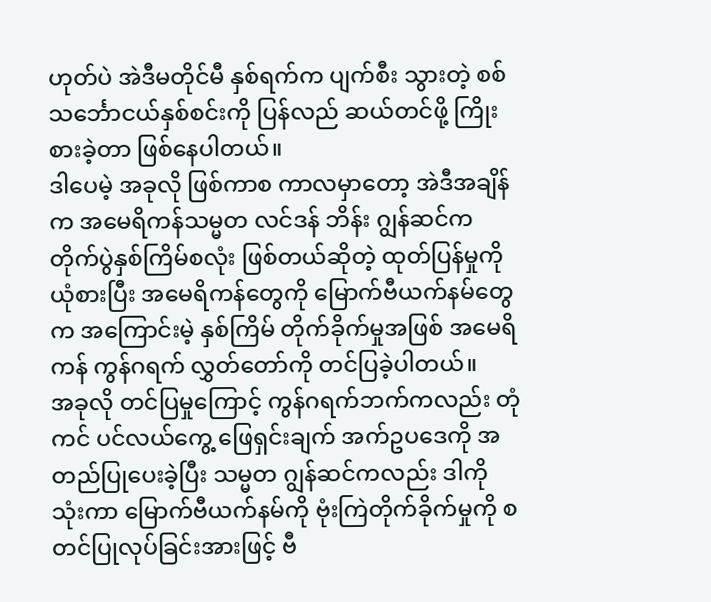ဟုတ်ပဲ အဲဒီမတိုင်မီ နှစ်ရက်က ပျက်စီး သွားတဲ့ စစ်သင်္ဘောငယ်နှစ်စင်းကို ပြန်လည် ဆယ်တင်ဖို့ ကြိုးစားခဲ့တာ ဖြစ်နေပါတယ်။
ဒါပေမဲ့ အခုလို ဖြစ်ကာစ ကာလမှာတော့ အဲဒီအချိန်က အမေရိကန်သမ္မတ လင်ဒန် ဘိန်း ဂျွန်ဆင်က တိုက်ပွဲနှစ်ကြိမ်စလုံး ဖြစ်တယ်ဆိုတဲ့ ထုတ်ပြန်မှုကို ယုံစားပြီး အမေရိကန်တွေကို မြောက်ဗီယက်နမ်တွေက အကြောင်းမဲ့ နှစ်ကြိမ် တိုက်ခိုက်မှုအဖြစ် အမေရိကန် ကွန်ဂရက် လွှတ်တော်ကို တင်ပြခဲ့ပါတယ်။
အခုလို တင်ပြမှုကြောင့် ကွန်ဂရက်ဘက်ကလည်း တုံကင် ပင်လယ်ကွေ့ ဖြေရှင်းချက် အက်ဥပဒေကို အတည်ပြုပေးခဲ့ပြီး သမ္မတ ဂျွန်ဆင်ကလည်း ဒါကို သုံးကာ မြောက်ဗီယက်နမ်ကို ဗုံးကြဲတိုက်ခိုက်မှုကို စတင်ပြုလုပ်ခြင်းအားဖြင့် ဗီ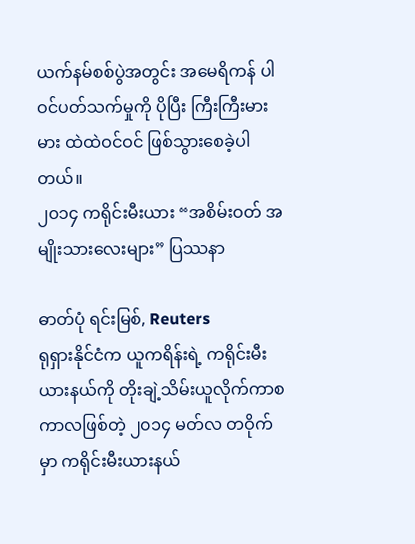ယက်နမ်စစ်ပွဲအတွင်း အမေရိကန် ပါဝင်ပတ်သက်မှုကို ပိုပြီး ကြီးကြီးမားမား ထဲထဲဝင်ဝင် ဖြစ်သွားစေခဲ့ပါတယ်။
၂၀၁၄ ကရိုင်းမီးယား “အစိမ်းဝတ် အမျိုးသားလေးများ” ပြဿနာ

ဓာတ်ပုံ ရင်းမြစ်, Reuters
ရုရှားနိုင်ငံက ယူကရိန်းရဲ့ ကရိုင်းမီးယားနယ်ကို တိုးချဲ့သိမ်းယူလိုက်ကာစ ကာလဖြစ်တဲ့ ၂၀၁၄ မတ်လ တဝိုက်မှာ ကရိုင်းမီးယားနယ်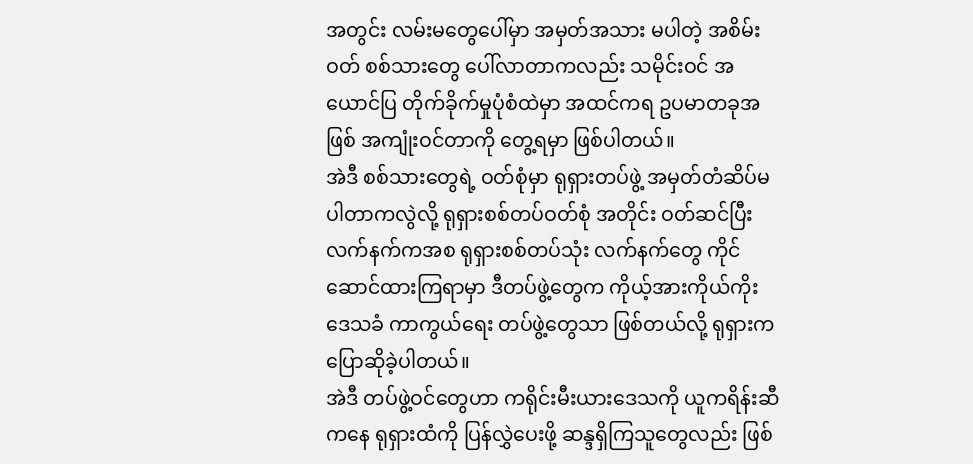အတွင်း လမ်းမတွေပေါ်မှာ အမှတ်အသား မပါတဲ့ အစိမ်းဝတ် စစ်သားတွေ ပေါ်လာတာကလည်း သမိုင်းဝင် အယောင်ပြ တိုက်ခိုက်မှုပုံစံထဲမှာ အထင်ကရ ဥပမာတခုအဖြစ် အကျုံးဝင်တာကို တွေ့ရမှာ ဖြစ်ပါတယ်။
အဲဒီ စစ်သားတွေရဲ့ ဝတ်စုံမှာ ရုရှားတပ်ဖွဲ့ အမှတ်တံဆိပ်မပါတာကလွဲလို့ ရုရှားစစ်တပ်ဝတ်စုံ အတိုင်း ဝတ်ဆင်ပြီး လက်နက်ကအစ ရုရှားစစ်တပ်သုံး လက်နက်တွေ ကိုင်ဆောင်ထားကြရာမှာ ဒီတပ်ဖွဲ့တွေက ကိုယ့်အားကိုယ်ကိုး ဒေသခံ ကာကွယ်ရေး တပ်ဖွဲ့တွေသာ ဖြစ်တယ်လို့ ရုရှားက ပြောဆိုခဲ့ပါတယ်။
အဲဒီ တပ်ဖွဲ့ဝင်တွေဟာ ကရိုင်းမီးယားဒေသကို ယူကရိန်းဆီကနေ ရုရှားထံကို ပြန်လွှဲပေးဖို့ ဆန္ဒရှိကြသူတွေလည်း ဖြစ်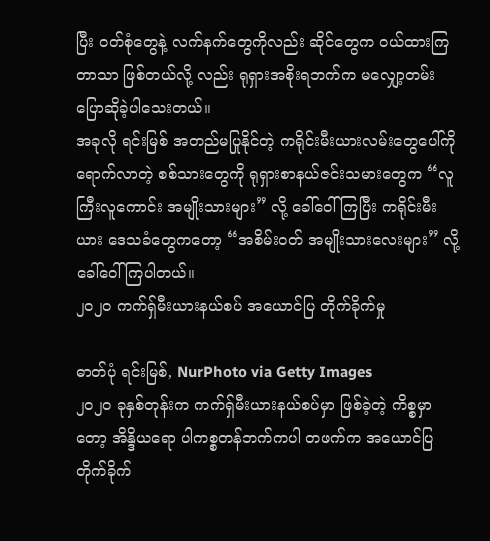ပြီး ဝတ်စုံတွေနဲ့ လက်နက်တွေကိုလည်း ဆိုင်တွေက ဝယ်ထားကြတာသာ ဖြစ်တယ်လို့ လည်း ရုရှားအစိုးရဘက်က မလျှော့တမ်း ပြောဆိုခဲ့ပါသေးတယ်။
အခုလို ရင်းမြစ် အတည်မပြုနိုင်တဲ့ ကရိုင်းမီးယားလမ်းတွေပေါ်ကို ရောက်လာတဲ့ စစ်သားတွေကို ရုရှားစာနယ်ဇင်းသမားတွေက “လူကြီးလူကောင်း အမျိုးသားများ” လို့ ခေါ်ဝေါ်ကြပြီး ကရိုင်းမီးယား ဒေသခံတွေကတော့ “အစိမ်းဝတ် အမျိုးသားလေးများ” လို့ ခေါ်ဝေါ်ကြပါတယ်။
၂၀၂၀ ကက်ရှ်မီးယားနယ်စပ် အယောင်ပြ တိုက်ခိုက်မှု

ဓာတ်ပုံ ရင်းမြစ်, NurPhoto via Getty Images
၂၀၂၀ ခုနှစ်တုန်းက ကက်ရှ်မီးယားနယ်စပ်မှာ ဖြစ်ခဲ့တဲ့ ကိစ္စမှာတော့ အိန္ဒိယရော ပါကစ္စတန်ဘက်ကပါ တဖက်က အယောင်ပြ တိုက်ခိုက်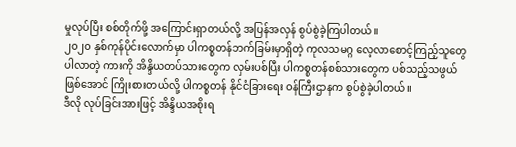မှုလုပ်ပြီး စစ်တိုက်ဖို့ အကြောင်းရှာတယ်လို့ အပြန်အလှန် စွပ်စွဲခဲ့ကြပါတယ်။
၂၀၂၀ နှစ်ကုန်ပိုင်းလောက်မှာ ပါကစ္စတန်ဘက်ခြမ်းမှာရှိတဲ့ ကုလသမဂ္ဂ လေ့လာစောင့်ကြည့်သူတွေ ပါလာတဲ့ ကားကို အိန္ဒိယတပ်သားတွေက လှမ်းပစ်ပြီး ပါကစ္စတန်စစ်သားတွေက ပစ်သည့်သဖွယ် ဖြစ်အောင် ကြိုးစားတယ်လို့ ပါကစ္စတန် နိုင်ငံခြားရေး ဝန်ကြီးဌာနက စွပ်စွဲခဲ့ပါတယ်။
ဒီလို လုပ်ခြင်းအားဖြင့် အိန္ဒိယအစိုးရ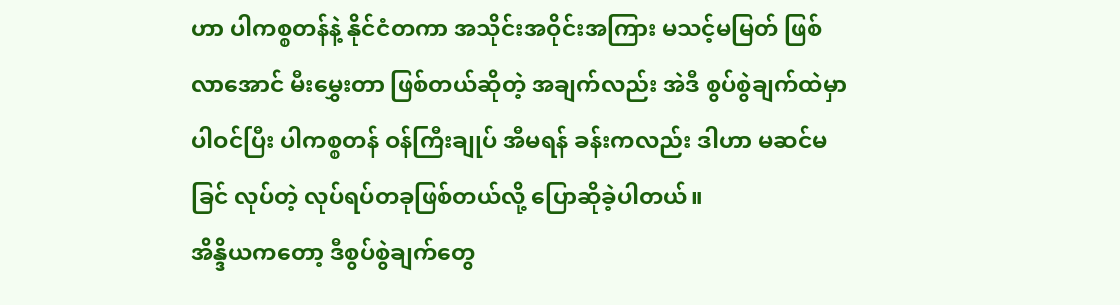ဟာ ပါကစ္စတန်နဲ့ နိုင်ငံတကာ အသိုင်းအဝိုင်းအကြား မသင့်မမြတ် ဖြစ်လာအောင် မီးမွှေးတာ ဖြစ်တယ်ဆိုတဲ့ အချက်လည်း အဲဒီ စွပ်စွဲချက်ထဲမှာ ပါဝင်ပြီး ပါကစ္စတန် ဝန်ကြီးချုပ် အီမရန် ခန်းကလည်း ဒါဟာ မဆင်မခြင် လုပ်တဲ့ လုပ်ရပ်တခုဖြစ်တယ်လို့ ပြောဆိုခဲ့ပါတယ်။
အိန္ဒိယကတော့ ဒီစွပ်စွဲချက်တွေ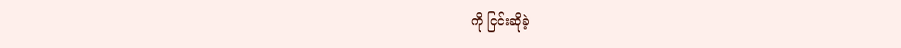ကို ငြင်းဆိုခဲ့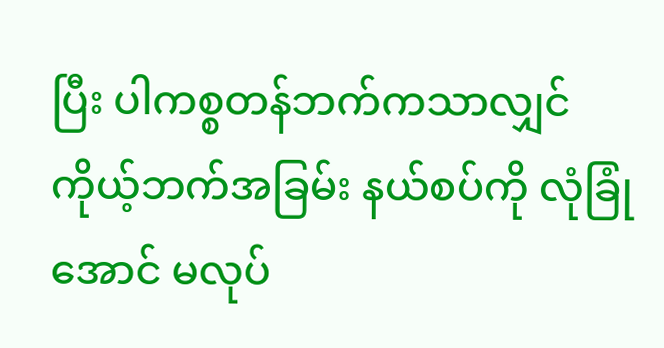ပြီး ပါကစ္စတန်ဘက်ကသာလျှင် ကိုယ့်ဘက်အခြမ်း နယ်စပ်ကို လုံခြုံအောင် မလုပ်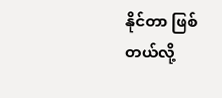နိုင်တာ ဖြစ်တယ်လို့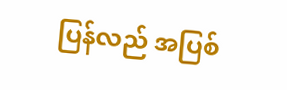ပြန်လည် အပြစ်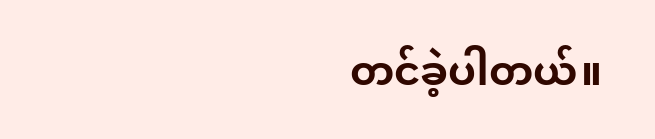တင်ခဲ့ပါတယ်။